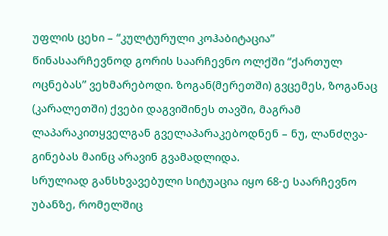უფლის ცეხი – “კულტურული კოჰაბიტაცია”
წინასაარჩევნოდ გორის საარჩევნო ოლქში “ქართულ ოცნებას” ვეხმარებოდი. ზოგან(მერეთში) გვცემეს, ზოგანაც (კარალეთში) ქვები დაგვიშინეს თავში, მაგრამ ლაპარაკითყველგან გველაპარაკებოდნენ – ნუ, ლანძღვა-გინებას მაინც არავინ გვამადლიდა.
სრულიად განსხვავებული სიტუაცია იყო 68-ე საარჩევნო უბანზე, რომელშიც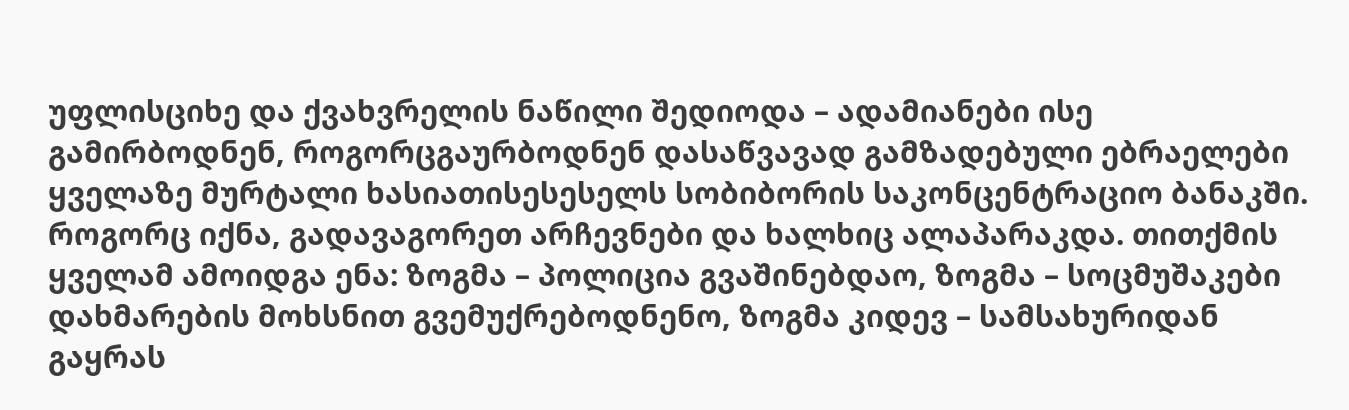უფლისციხე და ქვახვრელის ნაწილი შედიოდა – ადამიანები ისე გამირბოდნენ, როგორცგაურბოდნენ დასაწვავად გამზადებული ებრაელები ყველაზე მურტალი ხასიათისესესელს სობიბორის საკონცენტრაციო ბანაკში.
როგორც იქნა, გადავაგორეთ არჩევნები და ხალხიც ალაპარაკდა. თითქმის ყველამ ამოიდგა ენა: ზოგმა – პოლიცია გვაშინებდაო, ზოგმა – სოცმუშაკები დახმარების მოხსნით გვემუქრებოდნენო, ზოგმა კიდევ – სამსახურიდან გაყრას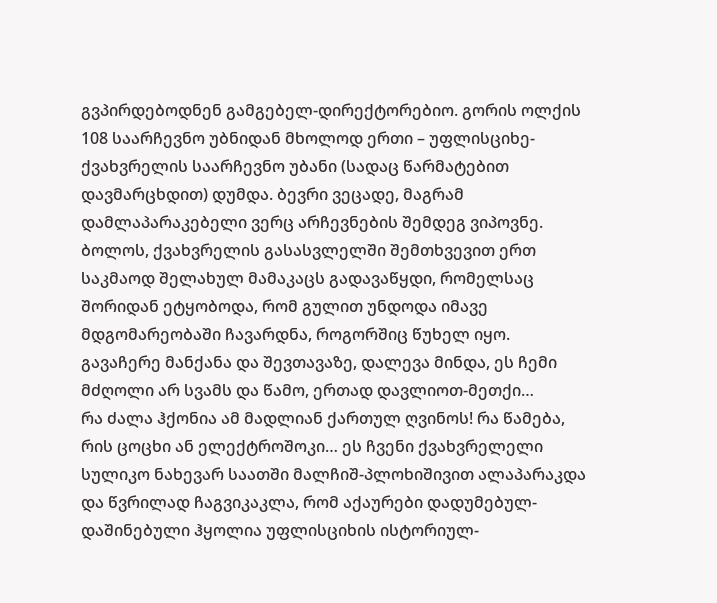გვპირდებოდნენ გამგებელ-დირექტორებიო. გორის ოლქის 108 საარჩევნო უბნიდან მხოლოდ ერთი – უფლისციხე-ქვახვრელის საარჩევნო უბანი (სადაც წარმატებით დავმარცხდით) დუმდა. ბევრი ვეცადე, მაგრამ დამლაპარაკებელი ვერც არჩევნების შემდეგ ვიპოვნე. ბოლოს, ქვახვრელის გასასვლელში შემთხვევით ერთ საკმაოდ შელახულ მამაკაცს გადავაწყდი, რომელსაც შორიდან ეტყობოდა, რომ გულით უნდოდა იმავე მდგომარეობაში ჩავარდნა, როგორშიც წუხელ იყო. გავაჩერე მანქანა და შევთავაზე, დალევა მინდა, ეს ჩემი მძღოლი არ სვამს და წამო, ერთად დავლიოთ-მეთქი…
რა ძალა ჰქონია ამ მადლიან ქართულ ღვინოს! რა წამება, რის ცოცხი ან ელექტროშოკი… ეს ჩვენი ქვახვრელელი სულიკო ნახევარ საათში მალჩიშ-პლოხიშივით ალაპარაკდა და წვრილად ჩაგვიკაკლა, რომ აქაურები დადუმებულ-დაშინებული ჰყოლია უფლისციხის ისტორიულ-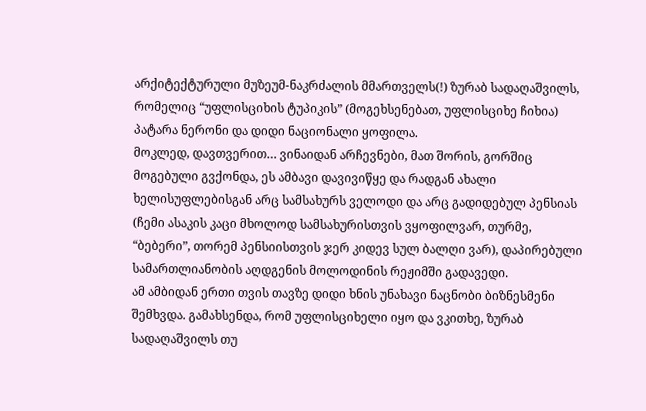არქიტექტურული მუზეუმ-ნაკრძალის მმართველს(!) ზურაბ სადაღაშვილს, რომელიც “უფლისციხის ტუპიკის” (მოგეხსენებათ, უფლისციხე ჩიხია) პატარა ნერონი და დიდი ნაციონალი ყოფილა.
მოკლედ, დავთვერით… ვინაიდან არჩევნები, მათ შორის, გორშიც მოგებული გვქონდა, ეს ამბავი დავივიწყე და რადგან ახალი ხელისუფლებისგან არც სამსახურს ველოდი და არც გადიდებულ პენსიას (ჩემი ასაკის კაცი მხოლოდ სამსახურისთვის ვყოფილვარ, თურმე, “ბებერი”, თორემ პენსიისთვის ჯერ კიდევ სულ ბალღი ვარ), დაპირებული სამართლიანობის აღდგენის მოლოდინის რეჟიმში გადავედი.
ამ ამბიდან ერთი თვის თავზე დიდი ხნის უნახავი ნაცნობი ბიზნესმენი შემხვდა. გამახსენდა, რომ უფლისციხელი იყო და ვკითხე, ზურაბ სადაღაშვილს თუ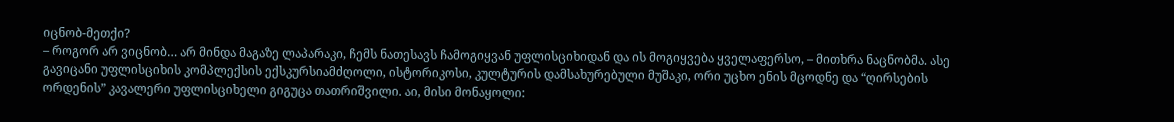იცნობ-მეთქი?
– როგორ არ ვიცნობ… არ მინდა მაგაზე ლაპარაკი, ჩემს ნათესავს ჩამოგიყვან უფლისციხიდან და ის მოგიყვება ყველაფერსო, – მითხრა ნაცნობმა. ასე გავიცანი უფლისციხის კომპლექსის ექსკურსიამძღოლი, ისტორიკოსი, კულტურის დამსახურებული მუშაკი, ორი უცხო ენის მცოდნე და “ღირსების ორდენის” კავალერი უფლისციხელი გიგუცა თათრიშვილი. აი, მისი მონაყოლი: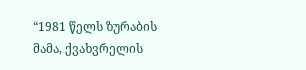“1981 წელს ზურაბის მამა, ქვახვრელის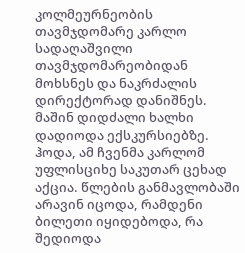კოლმეურნეობის თავმჯდომარე კარლო სადაღაშვილი თავმჯდომარეობიდან მოხსნეს და ნაკრძალის დირექტორად დანიშნეს. მაშინ დიდძალი ხალხი დადიოდა ექსკურსიებზე. ჰოდა, ამ ჩვენმა კარლომ უფლისციხე საკუთარ ცეხად აქცია. წლების განმავლობაში არავინ იცოდა, რამდენი ბილეთი იყიდებოდა, რა შედიოდა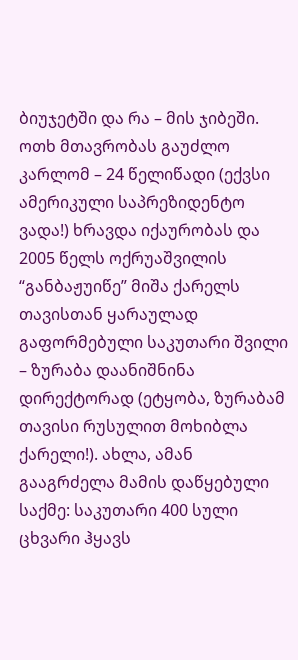ბიუჯეტში და რა – მის ჯიბეში. ოთხ მთავრობას გაუძლო კარლომ – 24 წელიწადი (ექვსი ამერიკული საპრეზიდენტო ვადა!) ხრავდა იქაურობას და 2005 წელს ოქრუაშვილის “განბაჟუიწე” მიშა ქარელს თავისთან ყარაულად გაფორმებული საკუთარი შვილი – ზურაბა დაანიშნინა დირექტორად (ეტყობა, ზურაბამ თავისი რუსულით მოხიბლა ქარელი!). ახლა, ამან გააგრძელა მამის დაწყებული საქმე: საკუთარი 400 სული ცხვარი ჰყავს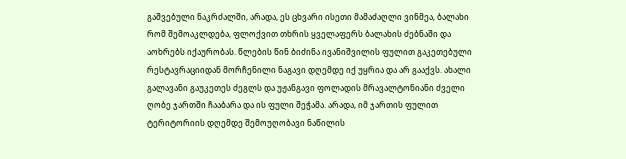გაშვებული ნაკრძალში, არადა, ეს ცხვარი ისეთი მამაძაღლი ვინმეა, ბალახი რომ შემოაკლდება, ფლოქვით თხრის ყველაფერს ბალახის ძებნაში და აოხრებს იქაურობას. წლების წინ ბიძინა ივანიშვილის ფულით გაკეთებული რესტავრაციიდან მორჩენილი ნაგავი დღემდე იქ უყრია და არ გააქვს. ახალი გალავანი გაუკეთეს ძეგლს და უჟანგავი ფოლადის მრავალტონიანი ძველი ღობე ჯართში ჩააბარა და ის ფული შეჭამა. არადა, იმ ჯართის ფულით ტერიტორიის დღემდე შემოუღობავი ნაწილის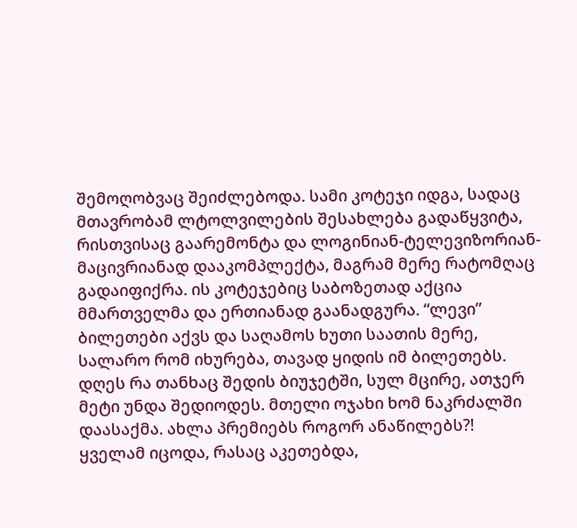შემოღობვაც შეიძლებოდა. სამი კოტეჯი იდგა, სადაც მთავრობამ ლტოლვილების შესახლება გადაწყვიტა, რისთვისაც გაარემონტა და ლოგინიან-ტელევიზორიან-მაცივრიანად დააკომპლექტა, მაგრამ მერე რატომღაც გადაიფიქრა. ის კოტეჯებიც საბოზეთად აქცია მმართველმა და ერთიანად გაანადგურა. “ლევი” ბილეთები აქვს და საღამოს ხუთი საათის მერე, სალარო რომ იხურება, თავად ყიდის იმ ბილეთებს. დღეს რა თანხაც შედის ბიუჯეტში, სულ მცირე, ათჯერ მეტი უნდა შედიოდეს. მთელი ოჯახი ხომ ნაკრძალში დაასაქმა. ახლა პრემიებს როგორ ანაწილებს?! ყველამ იცოდა, რასაც აკეთებდა,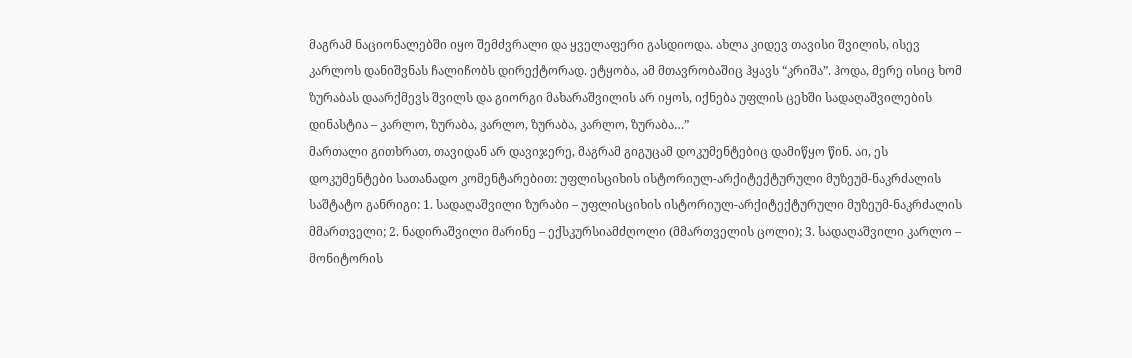მაგრამ ნაციონალებში იყო შემძვრალი და ყველაფერი გასდიოდა. ახლა კიდევ თავისი შვილის, ისევ კარლოს დანიშვნას ჩალიჩობს დირექტორად. ეტყობა, ამ მთავრობაშიც ჰყავს “კრიშა”. ჰოდა, მერე ისიც ხომ ზურაბას დაარქმევს შვილს და გიორგი მახარაშვილის არ იყოს, იქნება უფლის ცეხში სადაღაშვილების დინასტია – კარლო, ზურაბა, კარლო, ზურაბა, კარლო, ზურაბა…”
მართალი გითხრათ, თავიდან არ დავიჯერე, მაგრამ გიგუცამ დოკუმენტებიც დამიწყო წინ. აი, ეს დოკუმენტები სათანადო კომენტარებით: უფლისციხის ისტორიულ-არქიტექტურული მუზეუმ-ნაკრძალის საშტატო განრიგი: 1. სადაღაშვილი ზურაბი – უფლისციხის ისტორიულ-არქიტექტურული მუზეუმ-ნაკრძალის მმართველი; 2. ნადირაშვილი მარინე – ექსკურსიამძღოლი (მმართველის ცოლი); 3. სადაღაშვილი კარლო – მონიტორის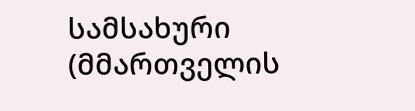სამსახური (მმართველის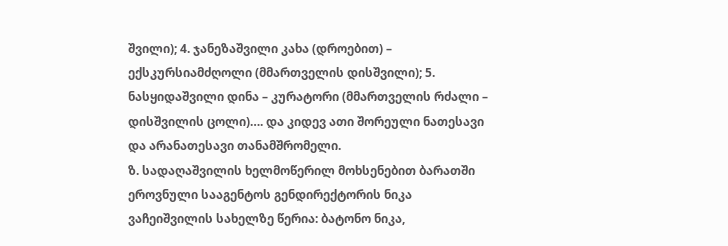შვილი); 4. ჯანეზაშვილი კახა (დროებით) – ექსკურსიამძღოლი (მმართველის დისშვილი); 5. ნასყიდაშვილი დინა – კურატორი (მმართველის რძალი – დისშვილის ცოლი)…. და კიდევ ათი შორეული ნათესავი და არანათესავი თანამშრომელი.
ზ. სადაღაშვილის ხელმოწერილ მოხსენებით ბარათში ეროვნული სააგენტოს გენდირექტორის ნიკა ვაჩეიშვილის სახელზე წერია: ბატონო ნიკა,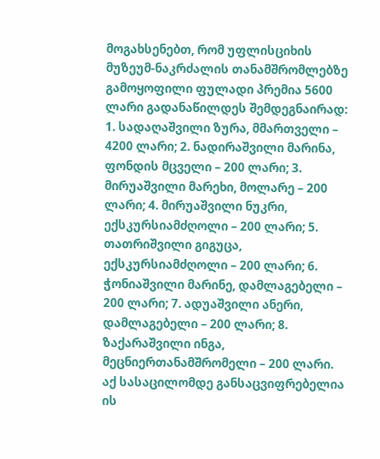მოგახსენებთ, რომ უფლისციხის მუზეუმ-ნაკრძალის თანამშრომლებზე გამოყოფილი ფულადი პრემია 5600 ლარი გადანაწილდეს შემდეგნაირად: 1. სადაღაშვილი ზურა, მმართველი – 4200 ლარი; 2. ნადირაშვილი მარინა, ფონდის მცველი – 200 ლარი; 3. მირუაშვილი მარეხი, მოლარე – 200 ლარი; 4. მირუაშვილი ნუკრი, ექსკურსიამძღოლი – 200 ლარი; 5. თათრიშვილი გიგუცა, ექსკურსიამძღოლი – 200 ლარი; 6. ჭონიაშვილი მარინე, დამლაგებელი – 200 ლარი; 7. ადუაშვილი ანერი, დამლაგებელი – 200 ლარი; 8. ზაქარაშვილი ინგა, მეცნიერთანამშრომელი – 200 ლარი.
აქ სასაცილომდე განსაცვიფრებელია ის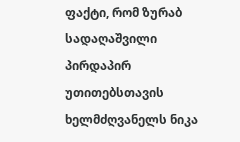ფაქტი, რომ ზურაბ სადაღაშვილი პირდაპირ უთითებსთავის ხელმძღვანელს ნიკა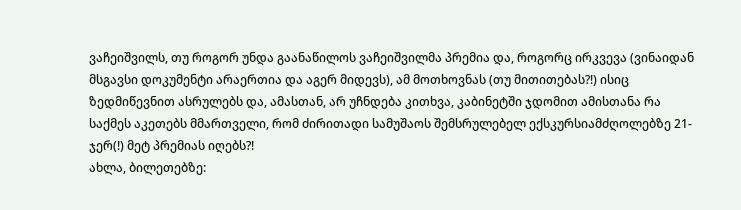ვაჩეიშვილს, თუ როგორ უნდა გაანაწილოს ვაჩეიშვილმა პრემია და, როგორც ირკვევა (ვინაიდან მსგავსი დოკუმენტი არაერთია და აგერ მიდევს), ამ მოთხოვნას (თუ მითითებას?!) ისიც ზედმიწევნით ასრულებს და, ამასთან, არ უჩნდება კითხვა, კაბინეტში ჯდომით ამისთანა რა საქმეს აკეთებს მმართველი, რომ ძირითადი სამუშაოს შემსრულებელ ექსკურსიამძღოლებზე 21-ჯერ(!) მეტ პრემიას იღებს?!
ახლა, ბილეთებზე: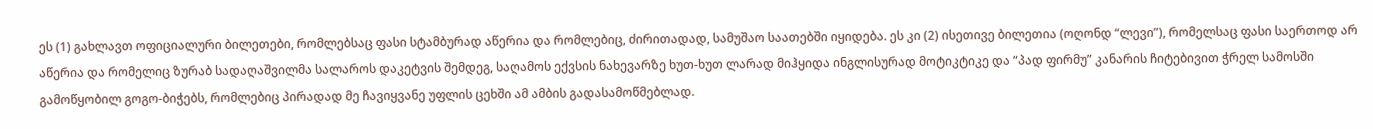ეს (1) გახლავთ ოფიციალური ბილეთები, რომლებსაც ფასი სტამბურად აწერია და რომლებიც, ძირითადად, სამუშაო საათებში იყიდება. ეს კი (2) ისეთივე ბილეთია (ოღონდ “ლევი”), რომელსაც ფასი საერთოდ არ აწერია და რომელიც ზურაბ სადაღაშვილმა სალაროს დაკეტვის შემდეგ, საღამოს ექვსის ნახევარზე ხუთ-ხუთ ლარად მიჰყიდა ინგლისურად მოტიკტიკე და “პად ფირმუ” კანარის ჩიტებივით ჭრელ სამოსში გამოწყობილ გოგო-ბიჭებს, რომლებიც პირადად მე ჩავიყვანე უფლის ცეხში ამ ამბის გადასამოწმებლად.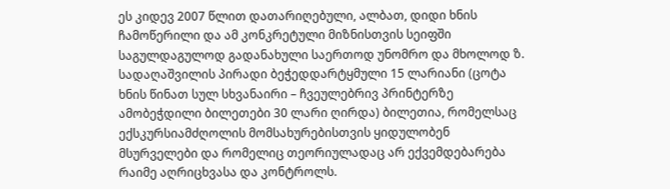ეს კიდევ 2007 წლით დათარიღებული, ალბათ, დიდი ხნის ჩამოწერილი და ამ კონკრეტული მიზნისთვის სეიფში საგულდაგულოდ გადანახული საერთოდ უნომრო და მხოლოდ ზ. სადაღაშვილის პირადი ბეჭედდარტყმული 15 ლარიანი (ცოტა ხნის წინათ სულ სხვანაირი – ჩვეულებრივ პრინტერზე ამობეჭდილი ბილეთები 30 ლარი ღირდა) ბილეთია, რომელსაც ექსკურსიამძღოლის მომსახურებისთვის ყიდულობენ მსურველები და რომელიც თეორიულადაც არ ექვემდებარება რაიმე აღრიცხვასა და კონტროლს.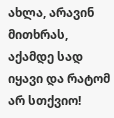ახლა, არავინ მითხრას, აქამდე სად იყავი და რატომ არ სთქვიო!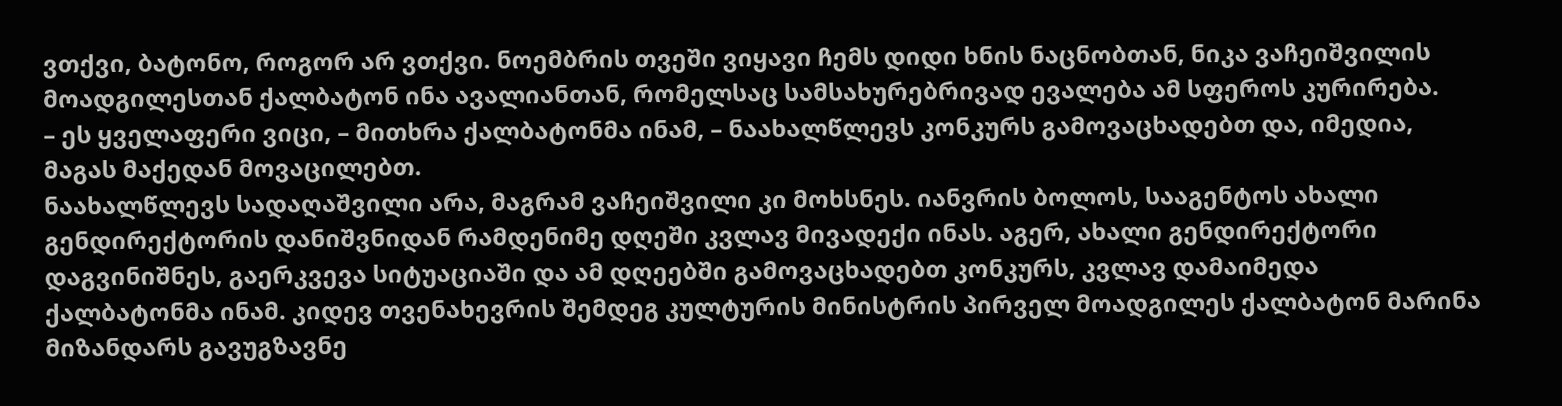ვთქვი, ბატონო, როგორ არ ვთქვი. ნოემბრის თვეში ვიყავი ჩემს დიდი ხნის ნაცნობთან, ნიკა ვაჩეიშვილის მოადგილესთან ქალბატონ ინა ავალიანთან, რომელსაც სამსახურებრივად ევალება ამ სფეროს კურირება.
– ეს ყველაფერი ვიცი, – მითხრა ქალბატონმა ინამ, – ნაახალწლევს კონკურს გამოვაცხადებთ და, იმედია, მაგას მაქედან მოვაცილებთ.
ნაახალწლევს სადაღაშვილი არა, მაგრამ ვაჩეიშვილი კი მოხსნეს. იანვრის ბოლოს, სააგენტოს ახალი გენდირექტორის დანიშვნიდან რამდენიმე დღეში კვლავ მივადექი ინას. აგერ, ახალი გენდირექტორი დაგვინიშნეს, გაერკვევა სიტუაციაში და ამ დღეებში გამოვაცხადებთ კონკურს, კვლავ დამაიმედა ქალბატონმა ინამ. კიდევ თვენახევრის შემდეგ კულტურის მინისტრის პირველ მოადგილეს ქალბატონ მარინა მიზანდარს გავუგზავნე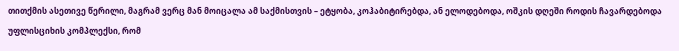თითქმის ასეთივე წერილი, მაგრამ ვერც მან მოიცალა ამ საქმისთვის – ეტყობა, კოჰაბიტირებდა, ან ელოდებოდა, ოშკის დღეში როდის ჩავარდებოდა უფლისციხის კომპლექსი, რომ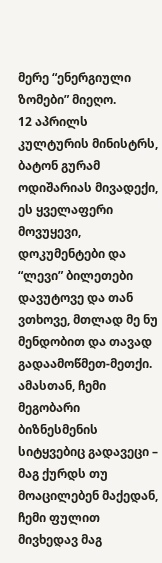მერე “ენერგიული ზომები” მიეღო.
12 აპრილს კულტურის მინისტრს, ბატონ გურამ ოდიშარიას მივადექი, ეს ყველაფერი მოვუყევი, დოკუმენტები და “ლევი” ბილეთები დავუტოვე და თან ვთხოვე, მთლად მე ნუ მენდობით და თავად გადაამოწმეთ-მეთქი. ამასთან, ჩემი მეგობარი ბიზნესმენის სიტყვებიც გადავეცი – მაგ ქურდს თუ მოაცილებენ მაქედან, ჩემი ფულით მივხედავ მაგ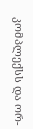კომპლექსს და ორ-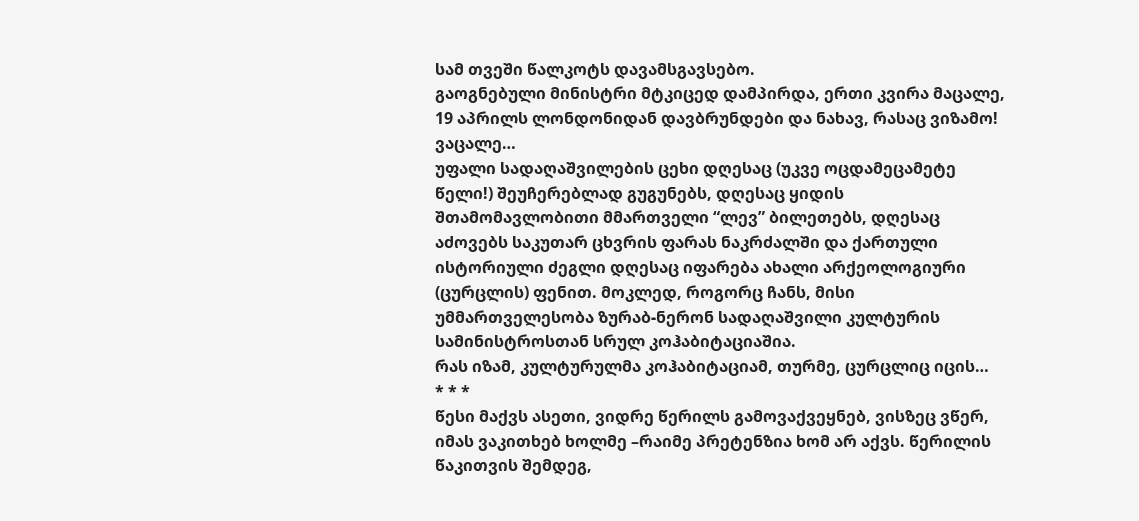სამ თვეში წალკოტს დავამსგავსებო.
გაოგნებული მინისტრი მტკიცედ დამპირდა, ერთი კვირა მაცალე, 19 აპრილს ლონდონიდან დავბრუნდები და ნახავ, რასაც ვიზამო!
ვაცალე…
უფალი სადაღაშვილების ცეხი დღესაც (უკვე ოცდამეცამეტე წელი!) შეუჩერებლად გუგუნებს, დღესაც ყიდის შთამომავლობითი მმართველი “ლევ” ბილეთებს, დღესაც აძოვებს საკუთარ ცხვრის ფარას ნაკრძალში და ქართული ისტორიული ძეგლი დღესაც იფარება ახალი არქეოლოგიური (ცურცლის) ფენით. მოკლედ, როგორც ჩანს, მისი უმმართველესობა ზურაბ-ნერონ სადაღაშვილი კულტურის სამინისტროსთან სრულ კოჰაბიტაციაშია.
რას იზამ, კულტურულმა კოჰაბიტაციამ, თურმე, ცურცლიც იცის…
* * *
წესი მაქვს ასეთი, ვიდრე წერილს გამოვაქვეყნებ, ვისზეც ვწერ, იმას ვაკითხებ ხოლმე –რაიმე პრეტენზია ხომ არ აქვს. წერილის წაკითვის შემდეგ,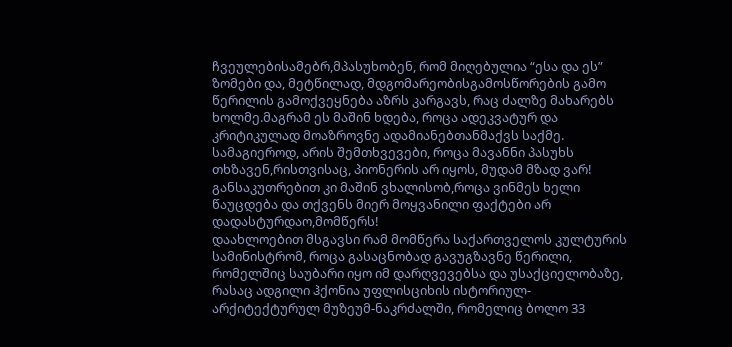ჩვეულებისამებრ,მპასუხობენ, რომ მიღებულია “ესა და ეს” ზომები და, მეტწილად, მდგომარეობისგამოსწორების გამო წერილის გამოქვეყნება აზრს კარგავს, რაც ძალზე მახარებს ხოლმე.მაგრამ ეს მაშინ ხდება, როცა ადეკვატურ და კრიტიკულად მოაზროვნე ადამიანებთანმაქვს საქმე. სამაგიეროდ, არის შემთხვევები, როცა მავანნი პასუხს თხზავენ,რისთვისაც, პიონერის არ იყოს, მუდამ მზად ვარ! განსაკუთრებით კი მაშინ ვხალისობ,როცა ვინმეს ხელი წაუცდება და თქვენს მიერ მოყვანილი ფაქტები არ დადასტურდაო,მომწერს!
დაახლოებით მსგავსი რამ მომწერა საქართველოს კულტურის სამინისტრომ, როცა გასაცნობად გავუგზავნე წერილი, რომელშიც საუბარი იყო იმ დარღვევებსა და უსაქციელობაზე, რასაც ადგილი ჰქონია უფლისციხის ისტორიულ-არქიტექტურულ მუზეუმ-ნაკრძალში, რომელიც ბოლო 33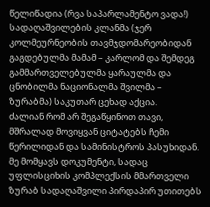წელიწადია (რვა საპარლამენტო ვადა!) სადაღაშვილების კლანმა (ჯერ კოლმეურნეობის თავმჯდომარეობიდან გაგდებულმა მამამ – კარლომ და შემდეგ გამმართველებულმა ყარაულმა და ცნობილმა ნაციონალმა შვილმა – ზურაბმა) საკუთარ ცეხად აქცია.
ძალიან რომ არ შეგაწყინოთ თავი, მშრალად მოვიყვან ციტატებს ჩემი წერილიდან და სამინისტროს პასუხიდან.
მე მომყავს დოკუმენტი, სადაც უფლისციხის კომპლექსის მმართველი ზურაბ სადაღაშვილი პირდაპირ უთითებს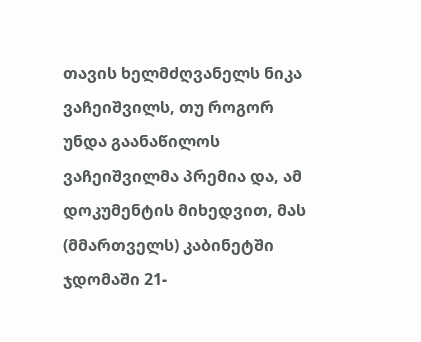თავის ხელმძღვანელს ნიკა ვაჩეიშვილს, თუ როგორ უნდა გაანაწილოს ვაჩეიშვილმა პრემია და, ამ დოკუმენტის მიხედვით, მას (მმართველს) კაბინეტში ჯდომაში 21-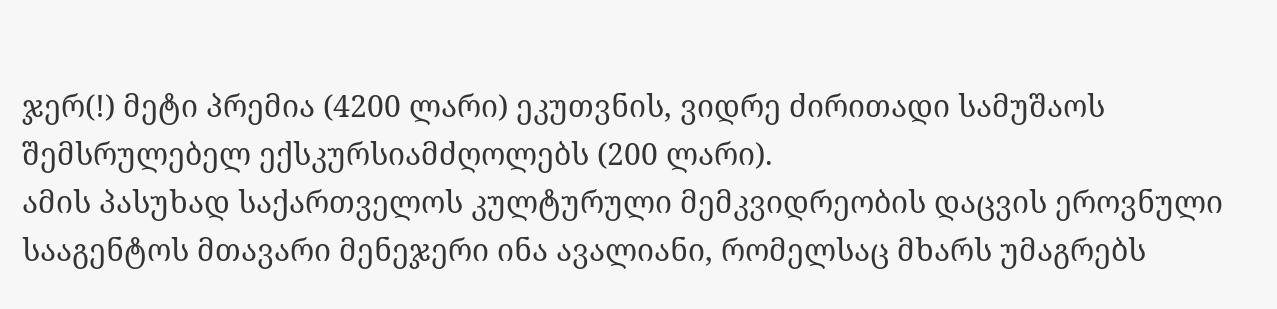ჯერ(!) მეტი პრემია (4200 ლარი) ეკუთვნის, ვიდრე ძირითადი სამუშაოს შემსრულებელ ექსკურსიამძღოლებს (200 ლარი).
ამის პასუხად საქართველოს კულტურული მემკვიდრეობის დაცვის ეროვნული სააგენტოს მთავარი მენეჯერი ინა ავალიანი, რომელსაც მხარს უმაგრებს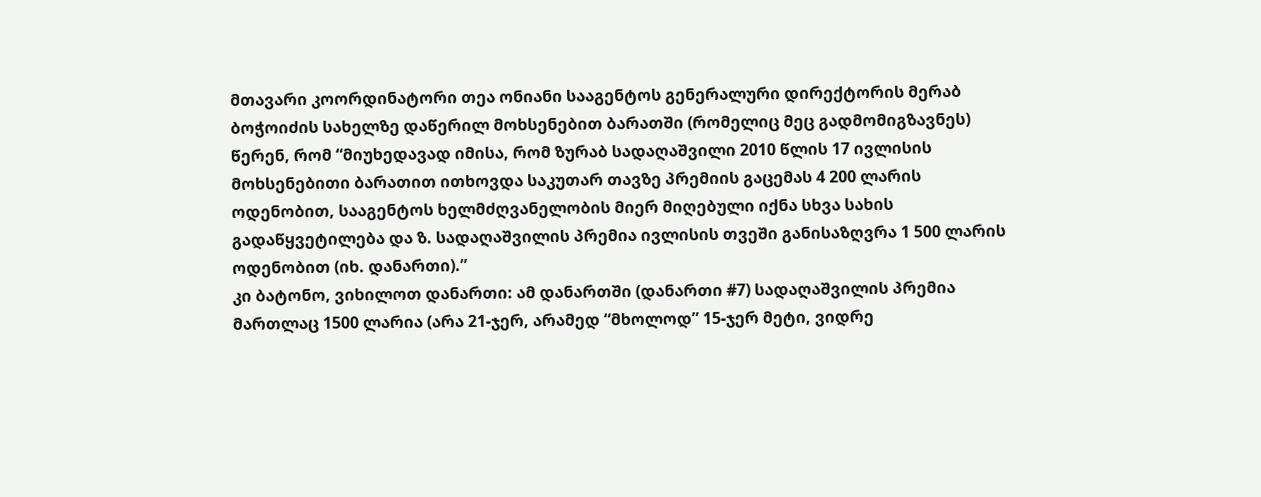მთავარი კოორდინატორი თეა ონიანი სააგენტოს გენერალური დირექტორის მერაბ ბოჭოიძის სახელზე დაწერილ მოხსენებით ბარათში (რომელიც მეც გადმომიგზავნეს) წერენ, რომ “მიუხედავად იმისა, რომ ზურაბ სადაღაშვილი 2010 წლის 17 ივლისის მოხსენებითი ბარათით ითხოვდა საკუთარ თავზე პრემიის გაცემას 4 200 ლარის ოდენობით, სააგენტოს ხელმძღვანელობის მიერ მიღებული იქნა სხვა სახის გადაწყვეტილება და ზ. სადაღაშვილის პრემია ივლისის თვეში განისაზღვრა 1 500 ლარის ოდენობით (იხ. დანართი).”
კი ბატონო, ვიხილოთ დანართი: ამ დანართში (დანართი #7) სადაღაშვილის პრემია მართლაც 1500 ლარია (არა 21-ჯერ, არამედ “მხოლოდ” 15-ჯერ მეტი, ვიდრე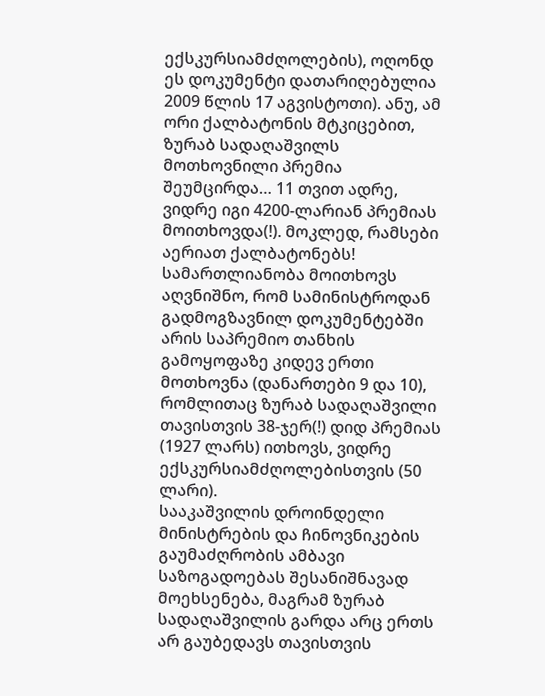ექსკურსიამძღოლების), ოღონდ ეს დოკუმენტი დათარიღებულია 2009 წლის 17 აგვისტოთი). ანუ, ამ ორი ქალბატონის მტკიცებით, ზურაბ სადაღაშვილს მოთხოვნილი პრემია შეუმცირდა… 11 თვით ადრე, ვიდრე იგი 4200-ლარიან პრემიას მოითხოვდა(!). მოკლედ, რამსები აერიათ ქალბატონებს!
სამართლიანობა მოითხოვს აღვნიშნო, რომ სამინისტროდან გადმოგზავნილ დოკუმენტებში არის საპრემიო თანხის გამოყოფაზე კიდევ ერთი მოთხოვნა (დანართები 9 და 10), რომლითაც ზურაბ სადაღაშვილი თავისთვის 38-ჯერ(!) დიდ პრემიას (1927 ლარს) ითხოვს, ვიდრე ექსკურსიამძღოლებისთვის (50 ლარი).
სააკაშვილის დროინდელი მინისტრების და ჩინოვნიკების გაუმაძღრობის ამბავი საზოგადოებას შესანიშნავად მოეხსენება, მაგრამ ზურაბ სადაღაშვილის გარდა არც ერთს არ გაუბედავს თავისთვის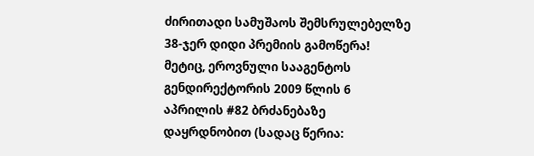ძირითადი სამუშაოს შემსრულებელზე 38-ჯერ დიდი პრემიის გამოწერა!
მეტიც, ეროვნული სააგენტოს გენდირექტორის 2009 წლის 6 აპრილის #82 ბრძანებაზე დაყრდნობით (სადაც წერია: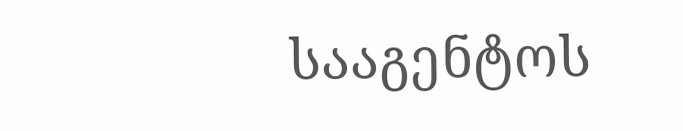სააგენტოს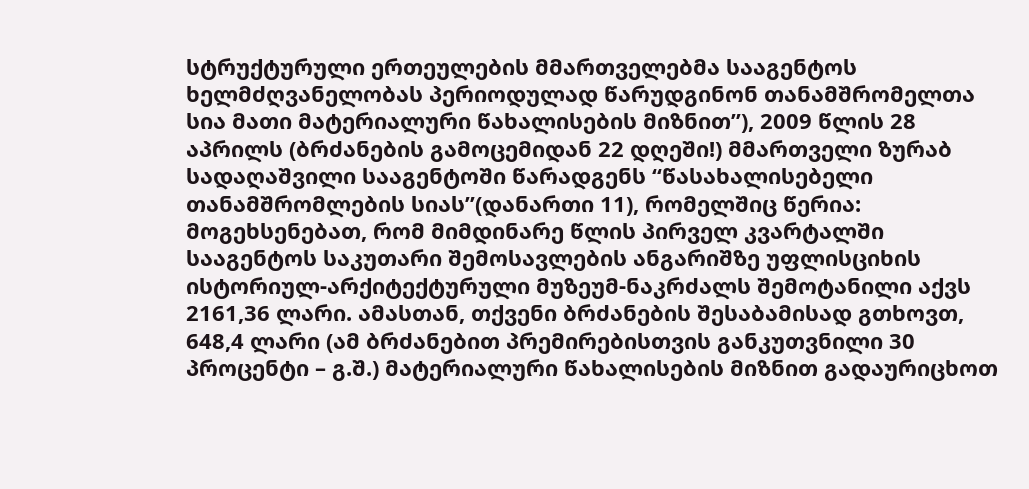სტრუქტურული ერთეულების მმართველებმა სააგენტოს ხელმძღვანელობას პერიოდულად წარუდგინონ თანამშრომელთა სია მათი მატერიალური წახალისების მიზნით”), 2009 წლის 28 აპრილს (ბრძანების გამოცემიდან 22 დღეში!) მმართველი ზურაბ სადაღაშვილი სააგენტოში წარადგენს “წასახალისებელი თანამშრომლების სიას”(დანართი 11), რომელშიც წერია: მოგეხსენებათ, რომ მიმდინარე წლის პირველ კვარტალში სააგენტოს საკუთარი შემოსავლების ანგარიშზე უფლისციხის ისტორიულ-არქიტექტურული მუზეუმ-ნაკრძალს შემოტანილი აქვს 2161,36 ლარი. ამასთან, თქვენი ბრძანების შესაბამისად გთხოვთ, 648,4 ლარი (ამ ბრძანებით პრემირებისთვის განკუთვნილი 30 პროცენტი – გ.შ.) მატერიალური წახალისების მიზნით გადაურიცხოთ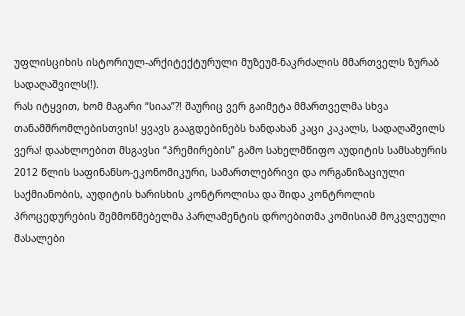უფლისციხის ისტორიულ-არქიტექტურული მუზეუმ-ნაკრძალის მმართველს ზურაბ სადაღაშვილს(!).
რას იტყვით, ხომ მაგარი “სიაა”?! შაურიც ვერ გაიმეტა მმართველმა სხვა თანამშრომლებისთვის! ყვავს გააგდებინებს ხანდახან კაცი კაკალს, სადაღაშვილს ვერა! დაახლოებით მსგავსი “პრემირების” გამო სახელმწიფო აუდიტის სამსახურის 2012 წლის საფინანსო-ეკონომიკური, სამართლებრივი და ორგანიზაციული საქმიანობის, აუდიტის ხარისხის კონტროლისა და შიდა კონტროლის პროცედურების შემმოწმებელმა პარლამენტის დროებითმა კომისიამ მოკვლეული მასალები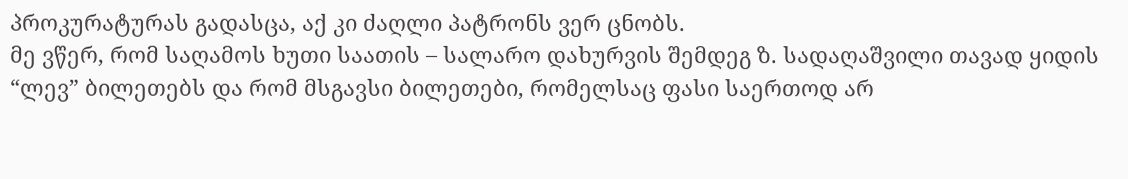პროკურატურას გადასცა, აქ კი ძაღლი პატრონს ვერ ცნობს.
მე ვწერ, რომ საღამოს ხუთი საათის – სალარო დახურვის შემდეგ ზ. სადაღაშვილი თავად ყიდის “ლევ” ბილეთებს და რომ მსგავსი ბილეთები, რომელსაც ფასი საერთოდ არ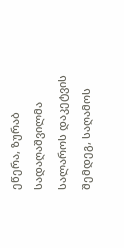ეწერა, ზურაბ სადაღაშვილმა სალაროს დაკეტვის შემდეგ, საღამოს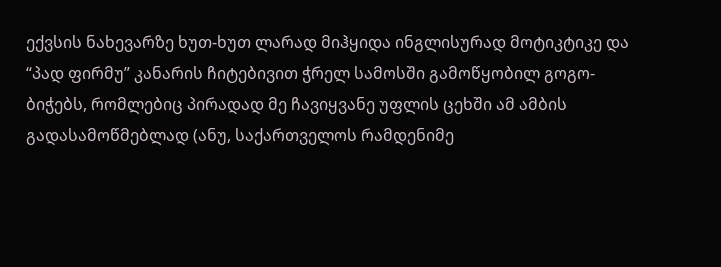ექვსის ნახევარზე ხუთ-ხუთ ლარად მიჰყიდა ინგლისურად მოტიკტიკე და “პად ფირმუ” კანარის ჩიტებივით ჭრელ სამოსში გამოწყობილ გოგო-ბიჭებს, რომლებიც პირადად მე ჩავიყვანე უფლის ცეხში ამ ამბის გადასამოწმებლად (ანუ, საქართველოს რამდენიმე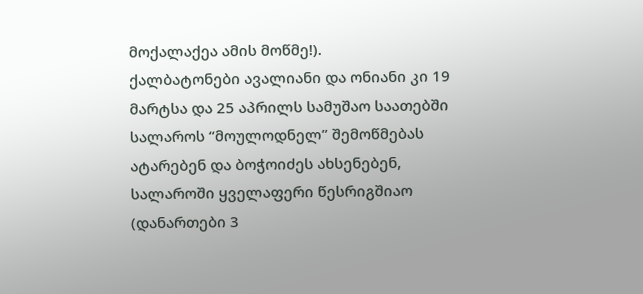მოქალაქეა ამის მოწმე!).
ქალბატონები ავალიანი და ონიანი კი 19 მარტსა და 25 აპრილს სამუშაო საათებში სალაროს “მოულოდნელ” შემოწმებას ატარებენ და ბოჭოიძეს ახსენებენ, სალაროში ყველაფერი წესრიგშიაო (დანართები 3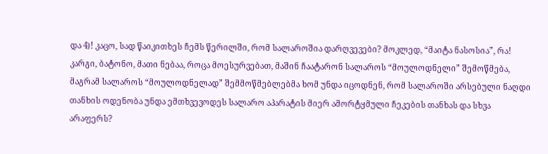და 4)! კაცო, სად წაიკითხეს ჩემს წერილში, რომ სალაროშია დარღვევები? მოკლედ, “მაიტა ნასოსია”, რა!
კარგი, ბატონო, მათი ნებაა, როცა მოესურვებათ, მაშინ ჩაატარონ სალაროს “მოულოდნელი” შემოწმება, მაგრამ სალაროს “მოულოდნელად” შემმოწმებლებმა ხომ უნდა იცოდნენ, რომ სალაროში არსებული ნაღდი თანხის ოდენობა უნდა ემთხვევოდეს სალარო აპარატის მიერ ამორტყმული ჩეკების თანხას და სხვა არაფერს?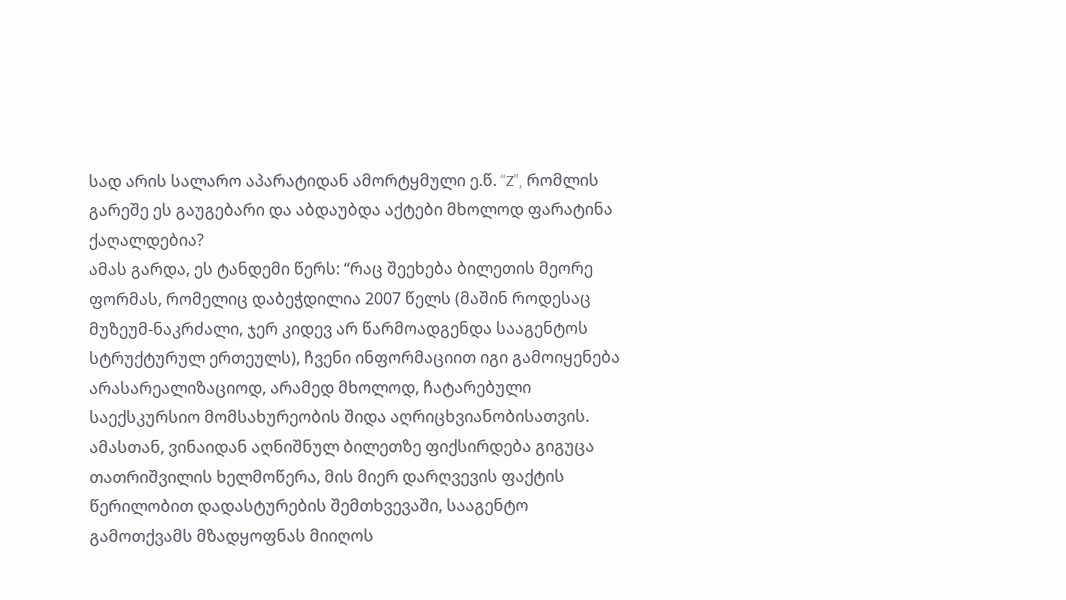სად არის სალარო აპარატიდან ამორტყმული ე.წ. “Z”, რომლის გარეშე ეს გაუგებარი და აბდაუბდა აქტები მხოლოდ ფარატინა ქაღალდებია?
ამას გარდა, ეს ტანდემი წერს: “რაც შეეხება ბილეთის მეორე ფორმას, რომელიც დაბეჭდილია 2007 წელს (მაშინ როდესაც მუზეუმ-ნაკრძალი, ჯერ კიდევ არ წარმოადგენდა სააგენტოს სტრუქტურულ ერთეულს), ჩვენი ინფორმაციით იგი გამოიყენება არასარეალიზაციოდ, არამედ მხოლოდ, ჩატარებული საექსკურსიო მომსახურეობის შიდა აღრიცხვიანობისათვის. ამასთან, ვინაიდან აღნიშნულ ბილეთზე ფიქსირდება გიგუცა თათრიშვილის ხელმოწერა, მის მიერ დარღვევის ფაქტის წერილობით დადასტურების შემთხვევაში, სააგენტო გამოთქვამს მზადყოფნას მიიღოს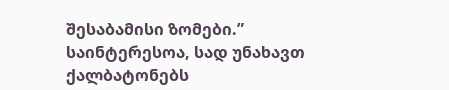შესაბამისი ზომები.”
საინტერესოა, სად უნახავთ ქალბატონებს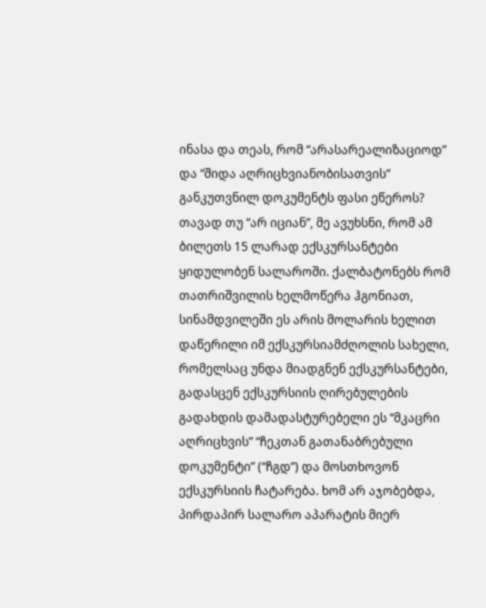ინასა და თეას, რომ “არასარეალიზაციოდ” და “შიდა აღრიცხვიანობისათვის” განკუთვნილ დოკუმენტს ფასი ეწეროს? თავად თუ “არ იციან”, მე ავუხსნი, რომ ამ ბილეთს 15 ლარად ექსკურსანტები ყიდულობენ სალაროში. ქალბატონებს რომ თათრიშვილის ხელმოწერა ჰგონიათ, სინამდვილეში ეს არის მოლარის ხელით დაწერილი იმ ექსკურსიამძღოლის სახელი, რომელსაც უნდა მიადგნენ ექსკურსანტები, გადასცენ ექსკურსიის ღირებულების გადახდის დამადასტურებელი ეს “მკაცრი აღრიცხვის” “ჩეკთან გათანაბრებული დოკუმენტი” (“ჩგდ”) და მოსთხოვონ ექსკურსიის ჩატარება. ხომ არ აჯობებდა, პირდაპირ სალარო აპარატის მიერ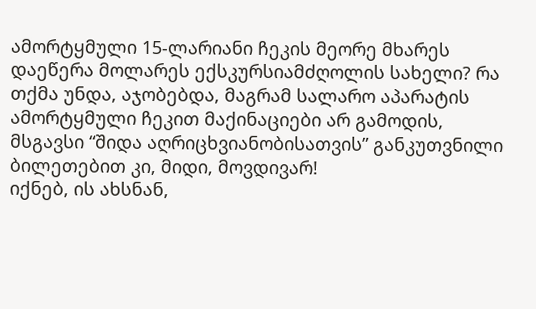ამორტყმული 15-ლარიანი ჩეკის მეორე მხარეს დაეწერა მოლარეს ექსკურსიამძღოლის სახელი? რა თქმა უნდა, აჯობებდა, მაგრამ სალარო აპარატის ამორტყმული ჩეკით მაქინაციები არ გამოდის, მსგავსი “შიდა აღრიცხვიანობისათვის” განკუთვნილი ბილეთებით კი, მიდი, მოვდივარ!
იქნებ, ის ახსნან,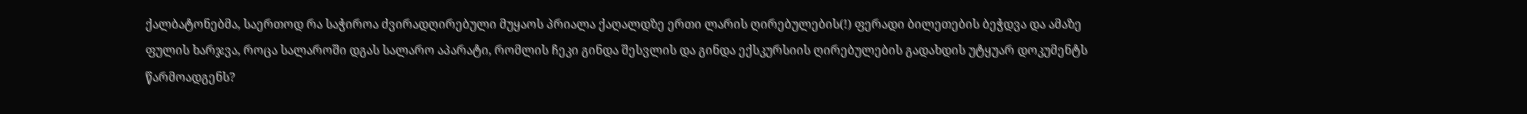ქალბატონებმა, საერთოდ რა საჭიროა ძვირადღირებული მუყაოს პრიალა ქაღალდზე ერთი ლარის ღირებულების(!) ფერადი ბილეთების ბეჭდვა და ამაზე ფულის ხარჯვა, როცა სალაროში დგას სალარო აპარატი, რომლის ჩეკი გინდა შესვლის და გინდა ექსკურსიის ღირებულების გადახდის უტყუარ დოკუმენტს წარმოადგენს?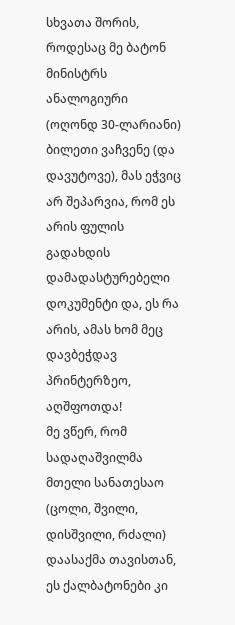სხვათა შორის, როდესაც მე ბატონ მინისტრს ანალოგიური (ოღონდ 30-ლარიანი) ბილეთი ვაჩვენე (და დავუტოვე), მას ეჭვიც არ შეპარვია, რომ ეს არის ფულის გადახდის დამადასტურებელი დოკუმენტი და, ეს რა არის, ამას ხომ მეც დავბეჭდავ პრინტერზეო, აღშფოთდა!
მე ვწერ, რომ სადაღაშვილმა მთელი სანათესაო (ცოლი, შვილი, დისშვილი, რძალი) დაასაქმა თავისთან, ეს ქალბატონები კი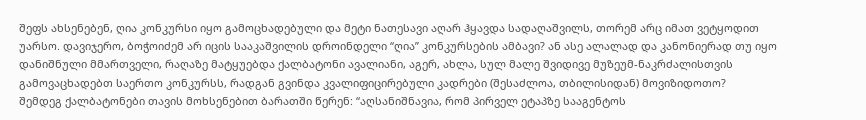შეფს ახსენებენ, ღია კონკურსი იყო გამოცხადებული და მეტი ნათესავი აღარ ჰყავდა სადაღაშვილს, თორემ არც იმათ ვეტყოდით უარსო. დავიჯერო, ბოჭოიძემ არ იცის სააკაშვილის დროინდელი “ღია” კონკურსების ამბავი? ან ასე ალალად და კანონიერად თუ იყო დანიშნული მმართველი, რაღაზე მატყუებდა ქალბატონი ავალიანი, აგერ, ახლა, სულ მალე შვიდივე მუზეუმ-ნაკრძალისთვის გამოვაცხადებთ საერთო კონკურსს, რადგან გვინდა კვალიფიცირებული კადრები (შესაძლოა, თბილისიდან) მოვიზიდოთო?
შემდეგ ქალბატონები თავის მოხსენებით ბარათში წერენ: “აღსანიშნავია, რომ პირველ ეტაპზე სააგენტოს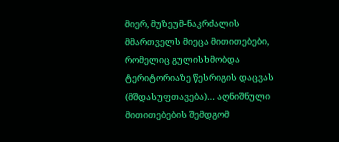მიერ, მუზეუმ-ნაკრძალის მმართველს მიეცა მითითებები, რომელიც გულისხმობდა ტერიტორიაზე წესრიგის დაცვას (მშდასუფთავება)… აღნიშნული მითითებების შემდგომ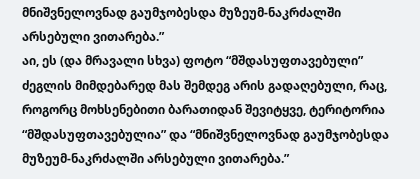მნიშვნელოვნად გაუმჯობესდა მუზეუმ-ნაკრძალში არსებული ვითარება.”
აი, ეს (და მრავალი სხვა) ფოტო “მშდასუფთავებული” ძეგლის მიმდებარედ მას შემდეგ არის გადაღებული, რაც, როგორც მოხსენებითი ბარათიდან შევიტყვე, ტერიტორია “მშდასუფთავებულია” და “მნიშვნელოვნად გაუმჯობესდა მუზეუმ-ნაკრძალში არსებული ვითარება.”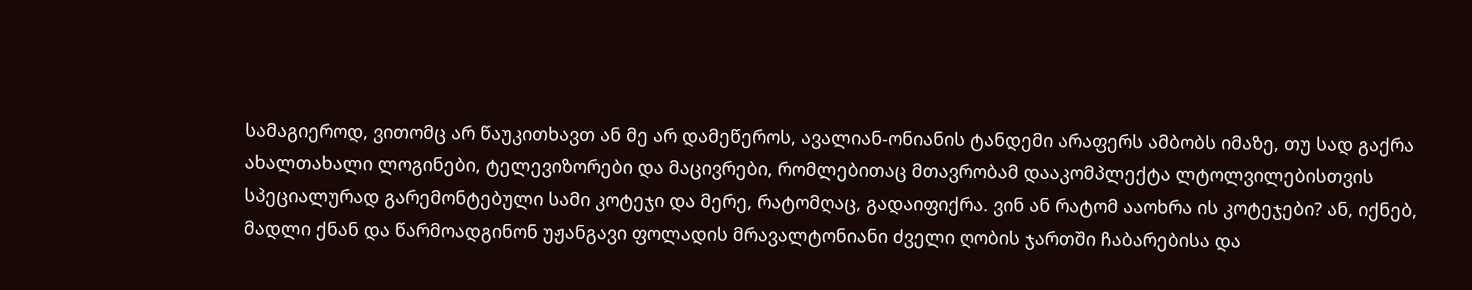სამაგიეროდ, ვითომც არ წაუკითხავთ ან მე არ დამეწეროს, ავალიან-ონიანის ტანდემი არაფერს ამბობს იმაზე, თუ სად გაქრა ახალთახალი ლოგინები, ტელევიზორები და მაცივრები, რომლებითაც მთავრობამ დააკომპლექტა ლტოლვილებისთვის სპეციალურად გარემონტებული სამი კოტეჯი და მერე, რატომღაც, გადაიფიქრა. ვინ ან რატომ ააოხრა ის კოტეჯები? ან, იქნებ, მადლი ქნან და წარმოადგინონ უჟანგავი ფოლადის მრავალტონიანი ძველი ღობის ჯართში ჩაბარებისა და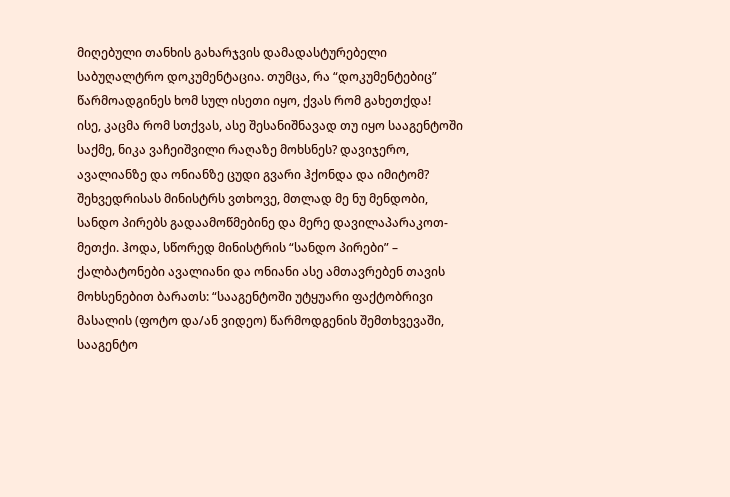მიღებული თანხის გახარჯვის დამადასტურებელი საბუღალტრო დოკუმენტაცია. თუმცა, რა “დოკუმენტებიც” წარმოადგინეს ხომ სულ ისეთი იყო, ქვას რომ გახეთქდა!
ისე, კაცმა რომ სთქვას, ასე შესანიშნავად თუ იყო სააგენტოში საქმე, ნიკა ვაჩეიშვილი რაღაზე მოხსნეს? დავიჯერო, ავალიანზე და ონიანზე ცუდი გვარი ჰქონდა და იმიტომ?
შეხვედრისას მინისტრს ვთხოვე, მთლად მე ნუ მენდობი, სანდო პირებს გადაამოწმებინე და მერე დავილაპარაკოთ-მეთქი. ჰოდა, სწორედ მინისტრის “სანდო პირები” – ქალბატონები ავალიანი და ონიანი ასე ამთავრებენ თავის მოხსენებით ბარათს: “სააგენტოში უტყუარი ფაქტობრივი მასალის (ფოტო და/ან ვიდეო) წარმოდგენის შემთხვევაში, სააგენტო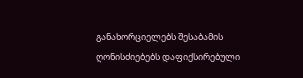განახორციელებს შესაბამის ღონისძიებებს დაფიქსირებული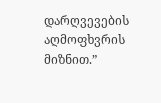დარღვევების აღმოფხვრის მიზნით.”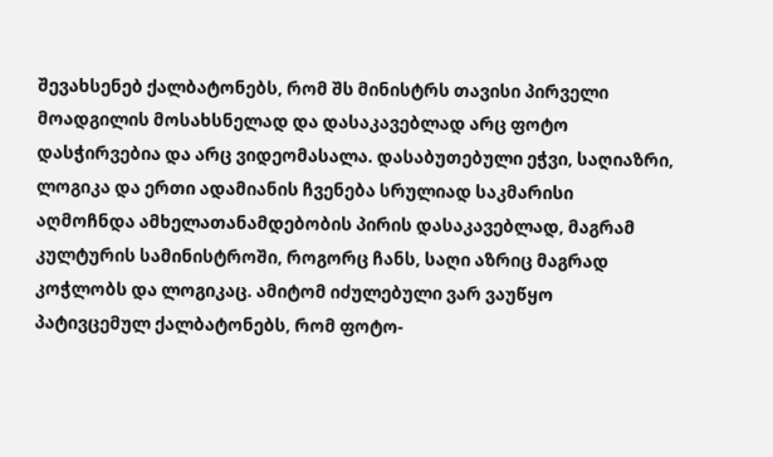შევახსენებ ქალბატონებს, რომ შს მინისტრს თავისი პირველი მოადგილის მოსახსნელად და დასაკავებლად არც ფოტო დასჭირვებია და არც ვიდეომასალა. დასაბუთებული ეჭვი, საღიაზრი, ლოგიკა და ერთი ადამიანის ჩვენება სრულიად საკმარისი აღმოჩნდა ამხელათანამდებობის პირის დასაკავებლად, მაგრამ კულტურის სამინისტროში, როგორც ჩანს, საღი აზრიც მაგრად კოჭლობს და ლოგიკაც. ამიტომ იძულებული ვარ ვაუწყო პატივცემულ ქალბატონებს, რომ ფოტო-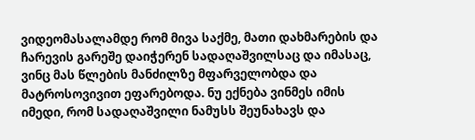ვიდეომასალამდე რომ მივა საქმე, მათი დახმარების და ჩარევის გარეშე დაიჭერენ სადაღაშვილსაც და იმასაც, ვინც მას წლების მანძილზე მფარველობდა და მატროსოვივით ეფარებოდა. ნუ ექნება ვინმეს იმის იმედი, რომ სადაღაშვილი ნამუსს შეუნახავს და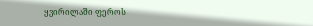ყვირილაში ფეროს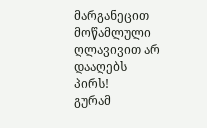მარგანეცით მოწამლული ღლავივით არ დააღებს პირს!
გურამ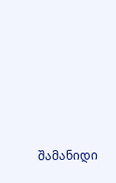შამანიდი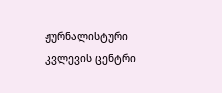ჟურნალისტური კვლევის ცენტრი